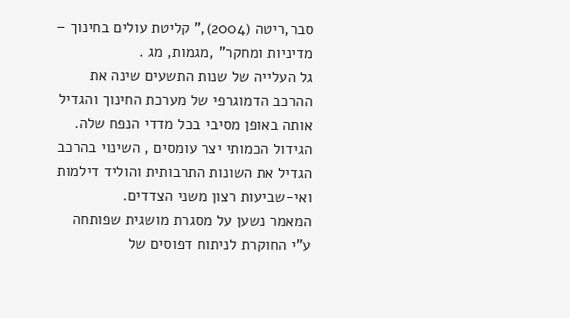סבר,ריטה (2004)," קליטת עולים בחינוך – מדיניות ומחקר" ,מגמות, מג .
גל העלייה של שנות התשעים שינה את ההרכב הדמוגרפי של מערכת החינוך והגדיל אותה באופן מסיבי בכל מדדי הנפח שלה. הגידול הכמותי יצר עומסים , השינוי בהרכב הגדיל את השונות התרבותית והוליד דילמות ואי-שביעות רצון משני הצדדים.
המאמר נשען על מסגרת מושגית שפותחה ע"י החוקרת לניתוח דפוסים של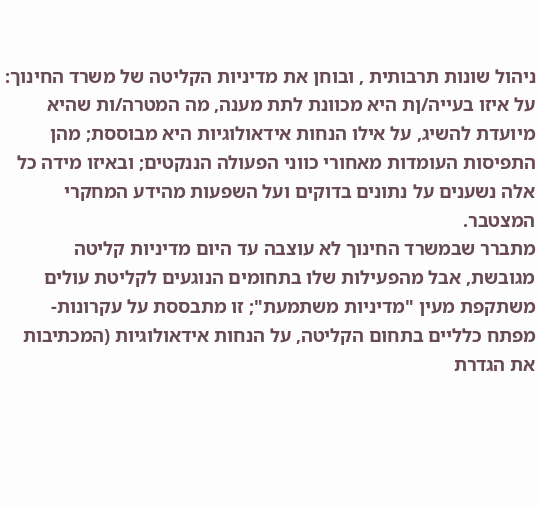ניהול שונות תרבותית , ובוחן את מדיניות הקליטה של משרד החינוך: על איזו בעייה/ןת היא מכוונת לתת מענה, מה המטרה/ות שהיא מיועדת להשיג, על אילו הנחות אידאולוגיות היא מבוססת; מהן התפיסות העומדות מאחורי כווני הפעולה הננקטים; ובאיזו מידה כל אלה נשענים על נתונים בדוקים ועל השפעות מהידע המחקרי המצטבר.
מתברר שבמשרד החינוך לא עוצבה עד היום מדיניות קליטה מגובשת, אבל מהפעילות שלו בתחומים הנוגעים לקליטת עולים משתקפת מעין "מדיניות משתמעת"; זו מתבססת על עקרונות-מפתח כלליים בתחום הקליטה, על הנחות אידאולוגיות (המכתיבות את הגדרת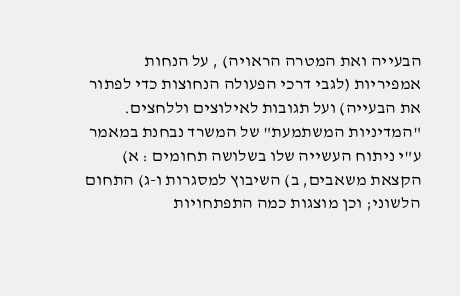הבעייה ואת המטרה הראויה) , על הנחות אמפיריות (לגבי דרכי הפעולה הנחוצות כדי לפתור את הבעייה) ועל תגובות לאילוצים וללחצים. "המדיניות המשתמעת" של המשרד נבחנת במאמר ע"י ניתוח העשייה שלו בשלושה תחומים : א) הקצאת משאבים, ב) השיבוץ למסגרות ו-ג) התחום הלשוני; וכן מוצגות כמה התפתחויות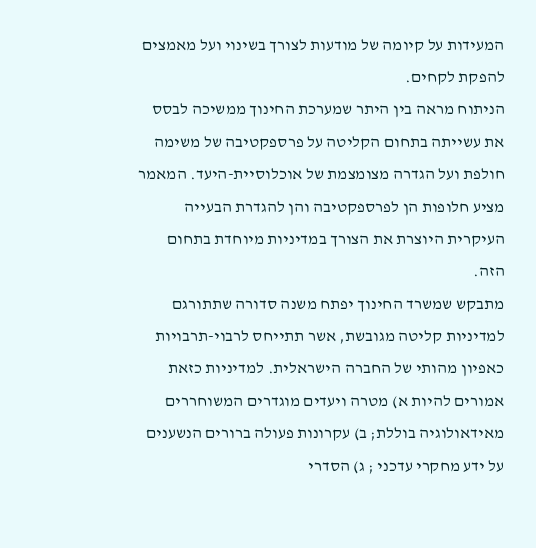המעידות על קיומה של מודעות לצורך בשינוי ועל מאמצים להפקת לקחים.
הניתוח מראה בין היתר שמערכת החינוך ממשיכה לבסס את עשייתה בתחום הקליטה על פרספקטיבה של משימה חולפת ועל הגדרה מצומצמת של אוכלוסיית-היעד. המאמר מציע חלופות הן לפרספקטיבה והן להגדרת הבעייה העיקרית היוצרת את הצורך במדיניות מיוחדת בתחום הזה.
מתבקש שמשרד החינוך יפתח משנה סדורה שתתורגם למדיניות קליטה מגובשת, אשר תתייחס לרבוי-תרבויות כאפיון מהותי של החברה הישראלית. למדיניות כזאת אמורים להיות א) מטרה ויעדים מוגדרים המשוחררים מאידאולוגיה בוללת; ב) עקרונות פעולה ברורים הנשענים על ידע מחקרי עדכני ; ג) הסדרי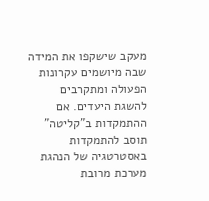מעקב שישקפו את המידה שבה מיושמים עקרונות הפעולה ומתקרבים להשגת היעדים. אם ההתמקדות ב"קליטה" תוסב להתמקדות באסטרטגיה של הנהגת מערכת מרובת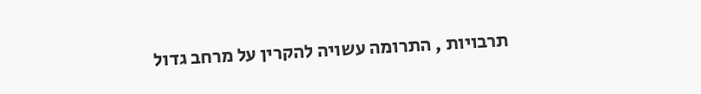תרבויות , התרומה עשויה להקרין על מרחב גדול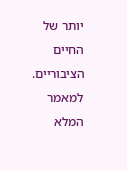יותר של החיים הציבוריים. למאמר המלא